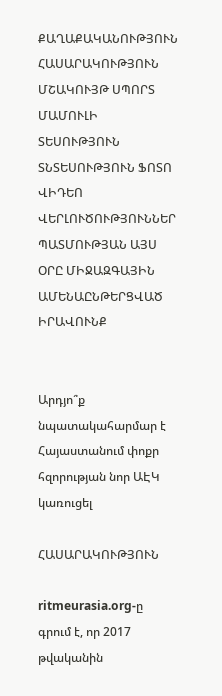ՔԱՂԱՔԱԿԱՆՈՒԹՅՈՒՆ ՀԱՍԱՐԱԿՈՒԹՅՈՒՆ ՄՇԱԿՈՒՅԹ ՍՊՈՐՏ ՄԱՄՈՒԼԻ ՏԵՍՈՒԹՅՈՒՆ ՏՆՏԵՍՈՒԹՅՈՒՆ ՖՈՏՈ ՎԻԴԵՈ ՎԵՐԼՈՒԾՈՒԹՅՈՒՆՆԵՐ ՊԱՏՄՈՒԹՅԱՆ ԱՅՍ ՕՐԸ ՄԻՋԱԶԳԱՅԻՆ ԱՄԵՆԱԸՆԹԵՐՑՎԱԾ ԻՐԱՎՈՒՆՔ


Արդյո՞ք նպատակահարմար է Հայաստանում փոքր հզորության նոր ԱԷԿ կառուցել

ՀԱՍԱՐԱԿՈՒԹՅՈՒՆ

ritmeurasia.org-ը գրում է, որ 2017 թվականին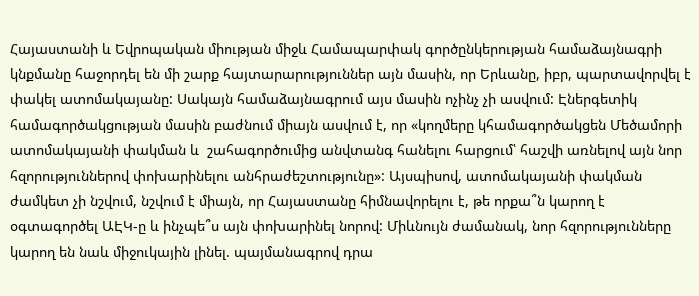Հայաստանի և Եվրոպական միության միջև Համապարփակ գործընկերության համաձայնագրի կնքմանը հաջորդել են մի շարք հայտարարություններ այն մասին, որ Երևանը, իբր, պարտավորվել է փակել ատոմակայանը: Սակայն համաձայնագրում այս մասին ոչինչ չի ասվում: Էներգետիկ համագործակցության մասին բաժնում միայն ասվում է, որ «կողմերը կհամագործակցեն Մեծամորի ատոմակայանի փակման և  շահագործումից անվտանգ հանելու հարցում՝ հաշվի առնելով այն նոր հզորություններով փոխարինելու անհրաժեշտությունը»: Այսպիսով, ատոմակայանի փակման ժամկետ չի նշվում, նշվում է միայն, որ Հայաստանը հիմնավորելու է, թե որքա՞ն կարող է օգտագործել ԱԷԿ-ը և ինչպե՞ս այն փոխարինել նորով: Միևնույն ժամանակ, նոր հզորությունները կարող են նաև միջուկային լինել. պայմանագրով դրա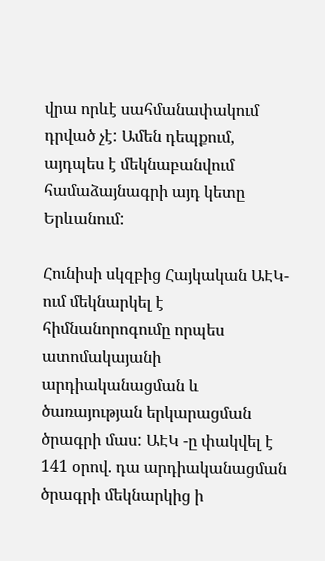վրա որևէ սահմանափակում դրված չէ: Ամեն դեպքում, այդպես է մեկնաբանվում համաձայնագրի այդ կետը Երևանում:

Հունիսի սկզբից Հայկական ԱԷԿ-ում մեկնարկել է հիմնանորոգումը որպես ատոմակայանի արդիականացման և ծառայության երկարացման ծրագրի մաս: ԱԷԿ -ը փակվել է 141 օրով. դա արդիականացման ծրագրի մեկնարկից ի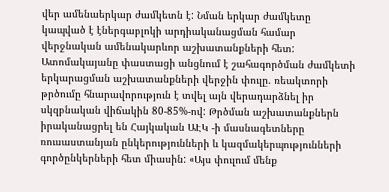վեր ամենաերկար ժամկետն է: Նման երկար ժամկետը կապված է էներգաբլոկի արդիականացման համար վերջնական ամենակարևոր աշխատանքների հետ: Ատոմակայանը փաստացի անցնում է շահագործման ժամկետի երկարացման աշխատանքների վերջին փուլը. ռեակտորի թրծումը հնարավորություն է տվել այն վերադարձնել իր սկզբնական վիճակին 80-85%-ով: Թրծման աշխատանքներն իրականացրել են Հայկական ԱԷԿ -ի մասնագետները ռուսաստանյան ընկերությունների և կազմակերպությունների գործընկերների հետ միասին: «Այս փուլում մենք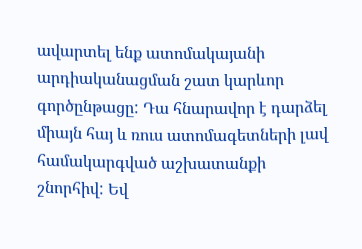ավարտել ենք ատոմակայանի արդիականացման շատ կարևոր գործընթացը: Դա հնարավոր է դարձել միայն հայ և ռուս ատոմագետների լավ համակարգված աշխատանքի շնորհիվ: Եվ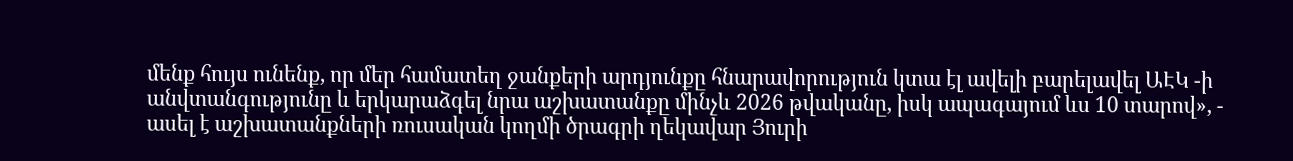մենք հույս ունենք, որ մեր համատեղ ջանքերի արդյունքը հնարավորություն կտա էլ ավելի բարելավել ԱԷԿ -ի անվտանգությունը և երկարաձգել նրա աշխատանքը մինչև 2026 թվականը, իսկ ապագայում ևս 10 տարով», - ասել է աշխատանքների ռուսական կողմի ծրագրի ղեկավար Յուրի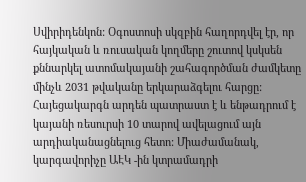Սվիրիդենկոն: Օգոստոսի սկզբին հաղորդվել էր, որ հայկական և ռուսական կողմերը շուտով կսկսեն քննարկել ատոմակայանի շահագործման ժամկետը մինչև 2031 թվականը երկարաձգելու հարցը: Հայեցակարգն արդեն պատրաստ է և ենթադրում է կայանի ռեսուրսի 10 տարով ավելացում այն արդիականացնելուց հետո: Միաժամանակ, կարգավորիչը ԱԷԿ -ին կտրամադրի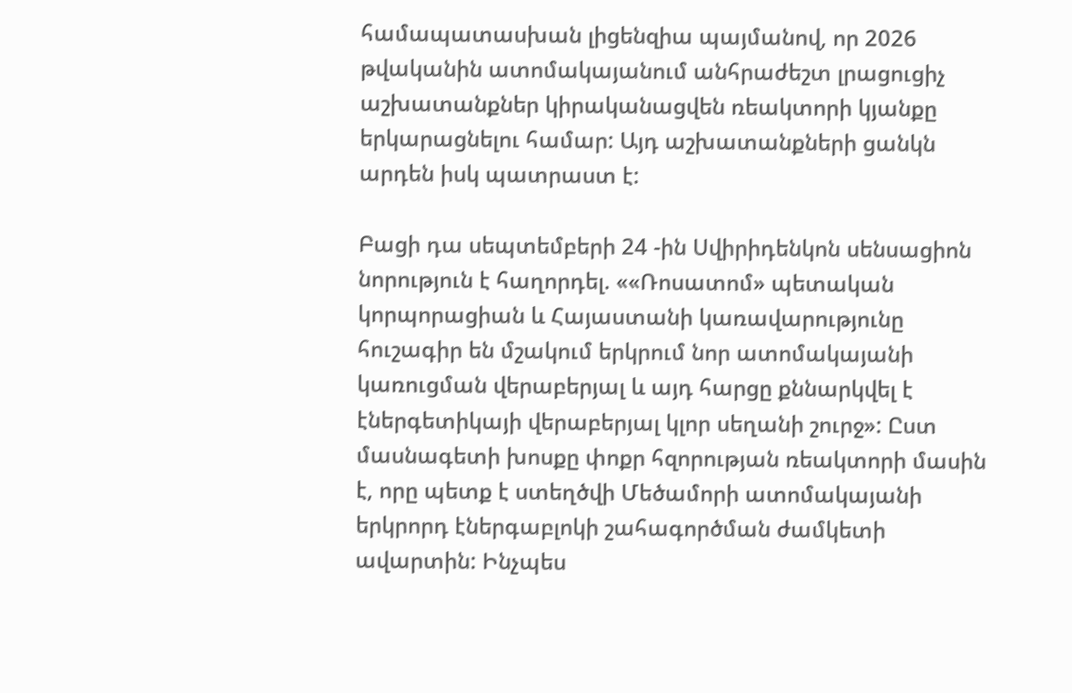համապատասխան լիցենզիա պայմանով, որ 2026 թվականին ատոմակայանում անհրաժեշտ լրացուցիչ աշխատանքներ կիրականացվեն ռեակտորի կյանքը երկարացնելու համար: Այդ աշխատանքների ցանկն արդեն իսկ պատրաստ է:

Բացի դա սեպտեմբերի 24 -ին Սվիրիդենկոն սենսացիոն նորություն է հաղորդել. ««Ռոսատոմ» պետական կորպորացիան և Հայաստանի կառավարությունը հուշագիր են մշակում երկրում նոր ատոմակայանի կառուցման վերաբերյալ և այդ հարցը քննարկվել է էներգետիկայի վերաբերյալ կլոր սեղանի շուրջ»: Ըստ մասնագետի խոսքը փոքր հզորության ռեակտորի մասին է, որը պետք է ստեղծվի Մեծամորի ատոմակայանի երկրորդ էներգաբլոկի շահագործման ժամկետի ավարտին: Ինչպես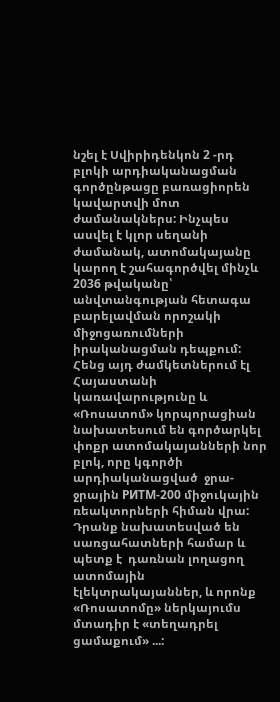նշել է Սվիրիդենկոն 2 -րդ բլոկի արդիականացման գործընթացը բառացիորեն կավարտվի մոտ ժամանակներս: Ինչպես ասվել է կլոր սեղանի ժամանակ, ատոմակայանը կարող է շահագործվել մինչև 2036 թվականը՝ անվտանգության հետագա բարելավման որոշակի միջոցառումների իրականացման դեպքում: Հենց այդ ժամկետներում էլ Հայաստանի կառավարությունը և «Ռոսատոմ» կորպորացիան նախատեսում են գործարկել փոքր ատոմակայանների նոր բլոկ, որը կգործի արդիականացված  ջրա-ջրային РИТМ-200 միջուկային ռեակտորների հիման վրա: Դրանք նախատեսված են սառցահատների համար և պետք է  դառնան լողացող ատոմային էլեկտրակայաններ, և որոնք «Ռոսատոմը» ներկայումս մտադիր է «տեղադրել ցամաքում» ...: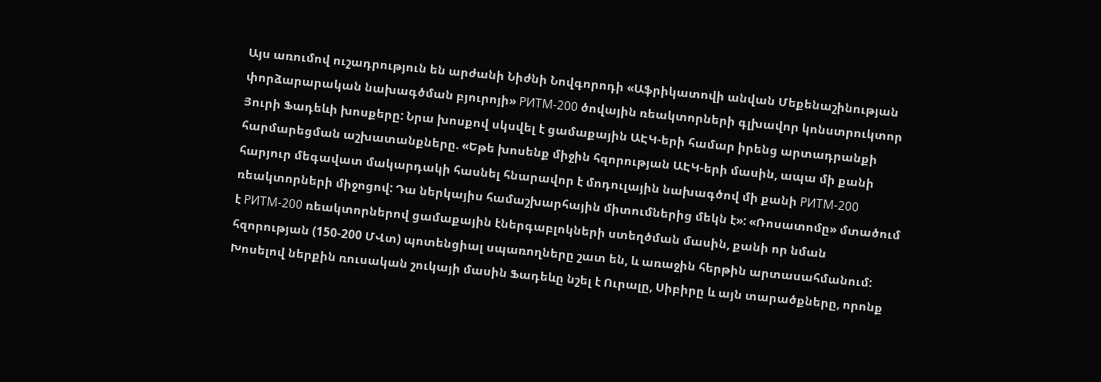Այս առումով ուշադրություն են արժանի Նիժնի Նովգորոդի «Աֆրիկատովի անվան Մեքենաշինության փորձարարական նախագծման բյուրոյի» РИТМ-200 ծովային ռեակտորների գլխավոր կոնստրուկտոր Յուրի Ֆադեևի խոսքերը: Նրա խոսքով սկսվել է ցամաքային ԱԷԿ-երի համար իրենց արտադրանքի հարմարեցման աշխատանքները. «Եթե խոսենք միջին հզորության ԱԷԿ-երի մասին, ապա մի քանի հարյուր մեգավատ մակարդակի հասնել հնարավոր է մոդուլային նախագծով մի քանի РИТМ-200 ռեակտորների միջոցով: Դա ներկայիս համաշխարհային միտումներից մեկն է»: «Ռոսատոմը» մտածում է РИТМ-200 ռեակտորներով ցամաքային էներգաբլոկների ստեղծման մասին, քանի որ նման հզորության (150-200 ՄՎտ) պոտենցիալ սպառողները շատ են, և առաջին հերթին արտասահմանում: Խոսելով ներքին ռուսական շուկայի մասին Ֆադեևը նշել է Ուրալը, Սիբիրը և այն տարածքները, որոնք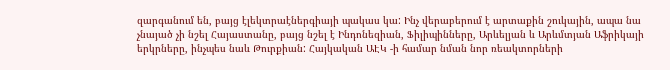զարգանում են, բայց էլեկտրաէներգիայի պակաս կա: Ինչ վերաբերում է արտաքին շուկային, ապա նա չնայած չի նշել Հայաստանը, բայց նշել է Ինդոնեզիան, Ֆիլիպինները, Արևելյան և Արևմտյան Աֆրիկայի երկրները, ինչպես նաև Թուրքիան: Հայկական ԱԷԿ -ի համար նման նոր ռեակտորների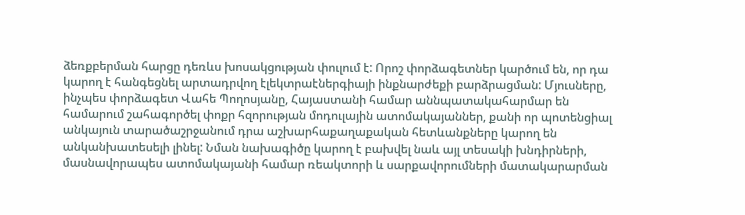ձեռքբերման հարցը դեռևս խոսակցության փուլում է: Որոշ փորձագետներ կարծում են, որ դա կարող է հանգեցնել արտադրվող էլեկտրաէներգիայի ինքնարժեքի բարձրացման: Մյուսները, ինչպես փորձագետ Վահե Պողոսյանը, Հայաստանի համար աննպատակահարմար են համարում շահագործել փոքր հզորության մոդուլային ատոմակայաններ, քանի որ պոտենցիալ անկայուն տարածաշրջանում դրա աշխարհաքաղաքական հետևանքները կարող են անկանխատեսելի լինել: Նման նախագիծը կարող է բախվել նաև այլ տեսակի խնդիրների, մասնավորապես ատոմակայանի համար ռեակտորի և սարքավորումների մատակարարման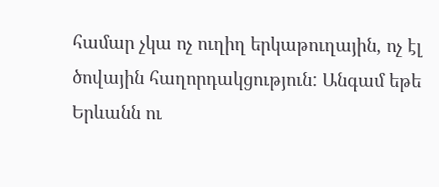համար չկա ոչ ուղիղ երկաթուղային, ոչ էլ ծովային հաղորդակցություն: Անգամ եթե Երևանն ու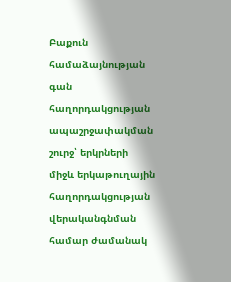Բաքուն համաձայնության գան հաղորդակցության ապաշրջափակման շուրջ՝ երկրների միջև երկաթուղային հաղորդակցության վերականգնման համար ժամանակ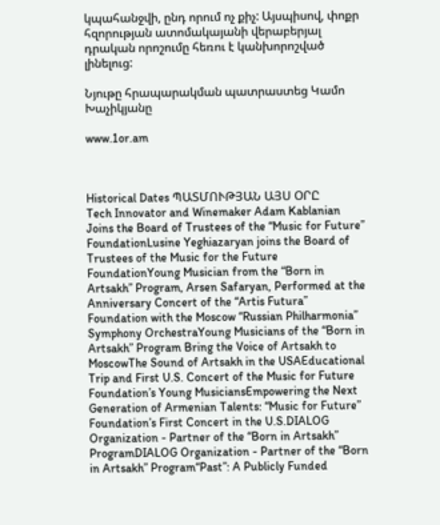կպահանջվի, ընդ որում ոչ քիչ: Այսպիսով, փոքր հզորության ատոմակայանի վերաբերյալ դրական որոշումը հեռու է կանխորոշված լինելուց:

Նյութը հրապարակման պատրաստեց Կամո Խաչիկյանը

www.1or.am



Historical Dates ՊԱՏՄՈՒԹՅԱՆ ԱՅՍ ՕՐԸ
Tech Innovator and Winemaker Adam Kablanian Joins the Board of Trustees of the “Music for Future” FoundationLusine Yeghiazaryan joins the Board of Trustees of the Music for the Future FoundationYoung Musician from the “Born in Artsakh” Program, Arsen Safaryan, Performed at the Anniversary Concert of the “Artis Futura” Foundation with the Moscow “Russian Philharmonia” Symphony OrchestraYoung Musicians of the “Born in Artsakh” Program Bring the Voice of Artsakh to MoscowThe Sound of Artsakh in the USAEducational Trip and First U.S. Concert of the Music for Future Foundation’s Young MusiciansEmpowering the Next Generation of Armenian Talents: “Music for Future” Foundation’s First Concert in the U.S.DIALOG Organization - Partner of the “Born in Artsakh” ProgramDIALOG Organization - Partner of the “Born in Artsakh” Program“Past”: A Publicly Funded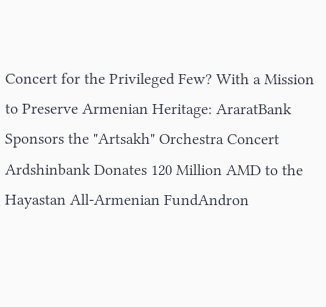Concert for the Privileged Few? With a Mission to Preserve Armenian Heritage: AraratBank Sponsors the "Artsakh" Orchestra Concert Ardshinbank Donates 120 Million AMD to the Hayastan All-Armenian FundAndron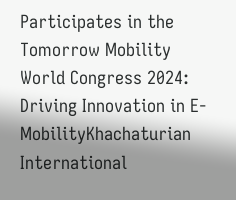Participates in the Tomorrow Mobility World Congress 2024: Driving Innovation in E-MobilityKhachaturian International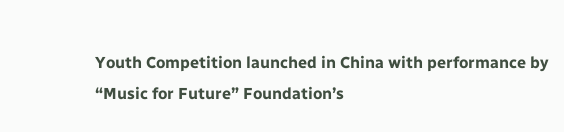Youth Competition launched in China with performance by “Music for Future” Foundation’s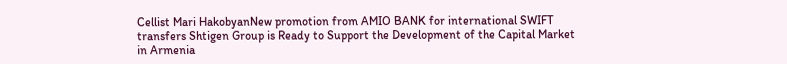Cellist Mari HakobyanNew promotion from AMIO BANK for international SWIFT transfers Shtigen Group is Ready to Support the Development of the Capital Market in Armenia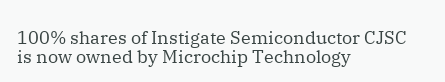100% shares of Instigate Semiconductor CJSC is now owned by Microchip Technology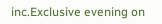inc.Exclusive evening on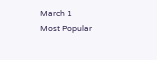March 1
Most Popular